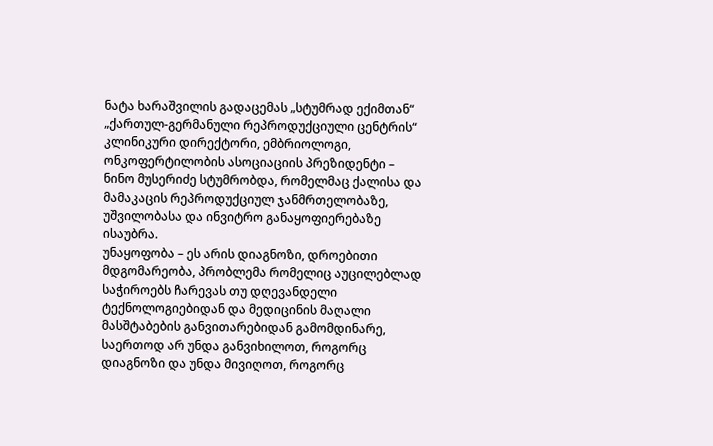ნატა ხარაშვილის გადაცემას „სტუმრად ექიმთან“ „ქართულ-გერმანული რეპროდუქციული ცენტრის“ კლინიკური დირექტორი, ემბრიოლოგი, ონკოფერტილობის ასოციაციის პრეზიდენტი – ნინო მუსერიძე სტუმრობდა, რომელმაც ქალისა და მამაკაცის რეპროდუქციულ ჯანმრთელობაზე, უშვილობასა და ინვიტრო განაყოფიერებაზე ისაუბრა.
უნაყოფობა – ეს არის დიაგნოზი, დროებითი მდგომარეობა, პრობლემა რომელიც აუცილებლად საჭიროებს ჩარევას თუ დღევანდელი ტექნოლოგიებიდან და მედიცინის მაღალი მასშტაბების განვითარებიდან გამომდინარე, საერთოდ არ უნდა განვიხილოთ, როგორც დიაგნოზი და უნდა მივიღოთ, როგორც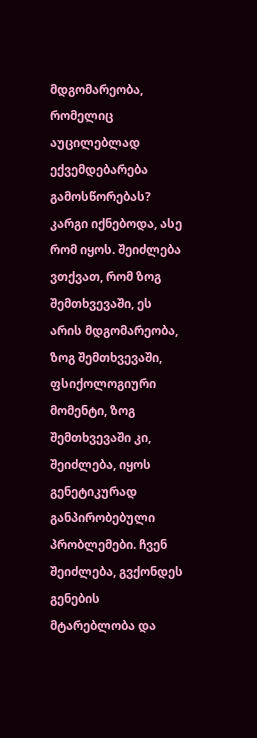მდგომარეობა, რომელიც აუცილებლად ექვემდებარება გამოსწორებას?
კარგი იქნებოდა, ასე რომ იყოს. შეიძლება ვთქვათ, რომ ზოგ შემთხვევაში, ეს არის მდგომარეობა, ზოგ შემთხვევაში, ფსიქოლოგიური მომენტი, ზოგ შემთხვევაში კი, შეიძლება, იყოს გენეტიკურად განპირობებული პრობლემები. ჩვენ შეიძლება, გვქონდეს გენების მტარებლობა და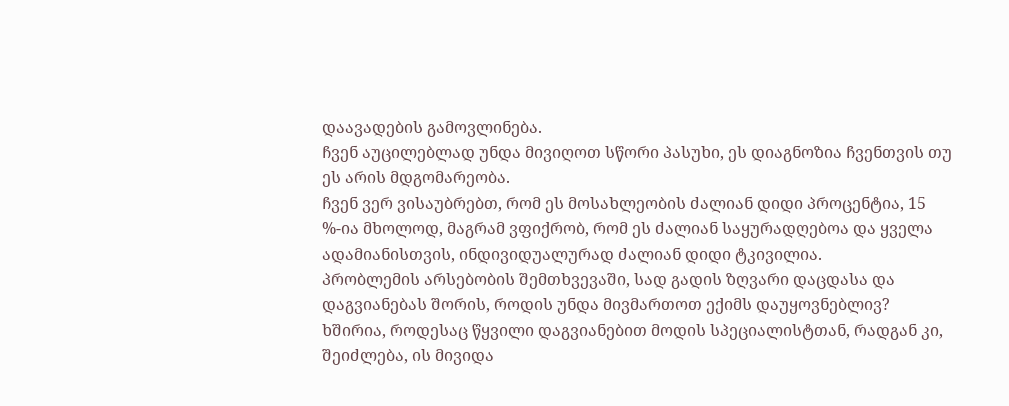დაავადების გამოვლინება.
ჩვენ აუცილებლად უნდა მივიღოთ სწორი პასუხი, ეს დიაგნოზია ჩვენთვის თუ ეს არის მდგომარეობა.
ჩვენ ვერ ვისაუბრებთ, რომ ეს მოსახლეობის ძალიან დიდი პროცენტია, 15 %-ია მხოლოდ, მაგრამ ვფიქრობ, რომ ეს ძალიან საყურადღებოა და ყველა ადამიანისთვის, ინდივიდუალურად ძალიან დიდი ტკივილია.
პრობლემის არსებობის შემთხვევაში, სად გადის ზღვარი დაცდასა და დაგვიანებას შორის, როდის უნდა მივმართოთ ექიმს დაუყოვნებლივ?
ხშირია, როდესაც წყვილი დაგვიანებით მოდის სპეციალისტთან, რადგან კი, შეიძლება, ის მივიდა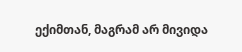ექიმთან, მაგრამ არ მივიდა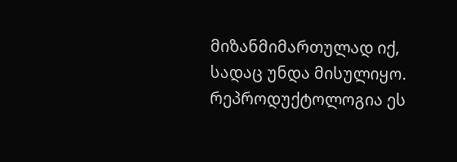მიზანმიმართულად იქ, სადაც უნდა მისულიყო.
რეპროდუქტოლოგია ეს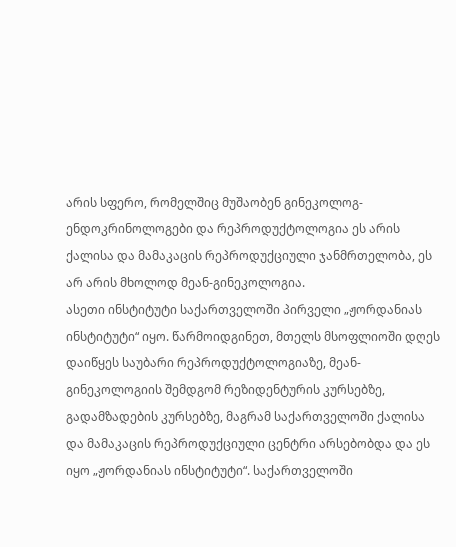არის სფერო, რომელშიც მუშაობენ გინეკოლოგ-ენდოკრინოლოგები და რეპროდუქტოლოგია ეს არის ქალისა და მამაკაცის რეპროდუქციული ჯანმრთელობა, ეს არ არის მხოლოდ მეან-გინეკოლოგია.
ასეთი ინსტიტუტი საქართველოში პირველი „ჟორდანიას ინსტიტუტი“ იყო. წარმოიდგინეთ, მთელს მსოფლიოში დღეს დაიწყეს საუბარი რეპროდუქტოლოგიაზე, მეან-გინეკოლოგიის შემდგომ რეზიდენტურის კურსებზე, გადამზადების კურსებზე, მაგრამ საქართველოში ქალისა და მამაკაცის რეპროდუქციული ცენტრი არსებობდა და ეს იყო „ჟორდანიას ინსტიტუტი“. საქართველოში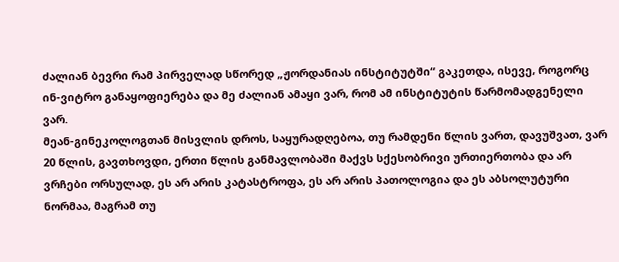ძალიან ბევრი რამ პირველად სწორედ „ჟორდანიას ინსტიტუტში“ გაკეთდა, ისევე, როგორც ინ-ვიტრო განაყოფიერება და მე ძალიან ამაყი ვარ, რომ ამ ინსტიტუტის წარმომადგენელი ვარ.
მეან-გინეკოლოგთან მისვლის დროს, საყურადღებოა, თუ რამდენი წლის ვართ, დავუშვათ, ვარ 20 წლის, გავთხოვდი, ერთი წლის განმავლობაში მაქვს სქესობრივი ურთიერთობა და არ ვრჩები ორსულად, ეს არ არის კატასტროფა, ეს არ არის პათოლოგია და ეს აბსოლუტური ნორმაა, მაგრამ თუ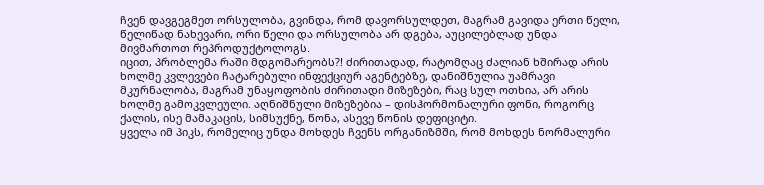ჩვენ დავგეგმეთ ორსულობა, გვინდა, რომ დავორსულდეთ, მაგრამ გავიდა ერთი წელი, წელიწად ნახევარი, ორი წელი და ორსულობა არ დგება, აუცილებლად უნდა მივმართოთ რეპროდუქტოლოგს.
იცით, პრობლემა რაში მდგომარეობს?! ძირითადად, რატომღაც ძალიან ხშირად არის ხოლმე კვლევები ჩატარებული ინფექციურ აგენტებზე, დანიშნულია უამრავი მკურნალობა, მაგრამ უნაყოფობის ძირითადი მიზეზები, რაც სულ ოთხია, არ არის ხოლმე გამოკვლეული. აღნიშნული მიზეზებია – დისჰორმონალური ფონი, როგორც ქალის, ისე მამაკაცის, სიმსუქნე, წონა, ასევე წონის დეფიციტი.
ყველა იმ პიკს, რომელიც უნდა მოხდეს ჩვენს ორგანიზმში, რომ მოხდეს ნორმალური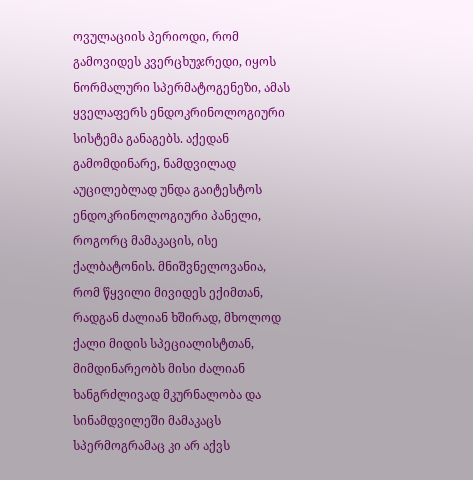ოვულაციის პერიოდი, რომ გამოვიდეს კვერცხუჯრედი, იყოს ნორმალური სპერმატოგენეზი, ამას ყველაფერს ენდოკრინოლოგიური სისტემა განაგებს. აქედან გამომდინარე, ნამდვილად აუცილებლად უნდა გაიტესტოს ენდოკრინოლოგიური პანელი, როგორც მამაკაცის, ისე ქალბატონის. მნიშვნელოვანია, რომ წყვილი მივიდეს ექიმთან, რადგან ძალიან ხშირად, მხოლოდ ქალი მიდის სპეციალისტთან, მიმდინარეობს მისი ძალიან ხანგრძლივად მკურნალობა და სინამდვილეში მამაკაცს სპერმოგრამაც კი არ აქვს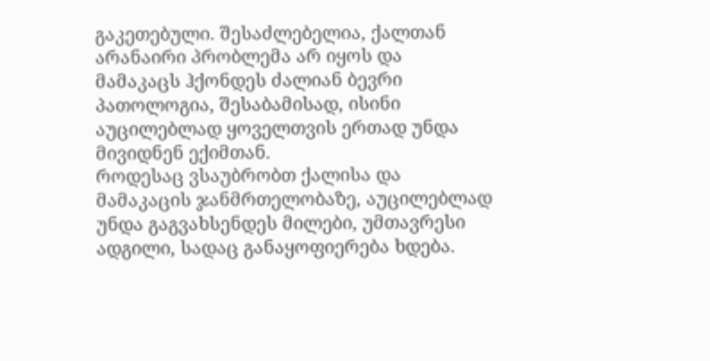გაკეთებული. შესაძლებელია, ქალთან არანაირი პრობლემა არ იყოს და მამაკაცს ჰქონდეს ძალიან ბევრი პათოლოგია, შესაბამისად, ისინი აუცილებლად ყოველთვის ერთად უნდა მივიდნენ ექიმთან.
როდესაც ვსაუბრობთ ქალისა და მამაკაცის ჯანმრთელობაზე, აუცილებლად უნდა გაგვახსენდეს მილები, უმთავრესი ადგილი, სადაც განაყოფიერება ხდება.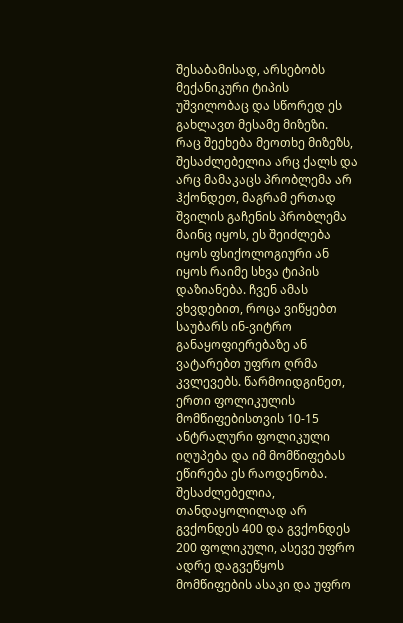შესაბამისად, არსებობს მექანიკური ტიპის უშვილობაც და სწორედ ეს გახლავთ მესამე მიზეზი.
რაც შეეხება მეოთხე მიზეზს, შესაძლებელია არც ქალს და არც მამაკაცს პრობლემა არ ჰქონდეთ, მაგრამ ერთად შვილის გაჩენის პრობლემა მაინც იყოს, ეს შეიძლება იყოს ფსიქოლოგიური ან იყოს რაიმე სხვა ტიპის დაზიანება. ჩვენ ამას ვხვდებით, როცა ვიწყებთ საუბარს ინ-ვიტრო განაყოფიერებაზე ან ვატარებთ უფრო ღრმა კვლევებს. წარმოიდგინეთ, ერთი ფოლიკულის მომწიფებისთვის 10-15 ანტრალური ფოლიკული იღუპება და იმ მომწიფებას ეწირება ეს რაოდენობა.
შესაძლებელია, თანდაყოლილად არ გვქონდეს 400 და გვქონდეს 200 ფოლიკული, ასევე უფრო ადრე დაგვეწყოს მომწიფების ასაკი და უფრო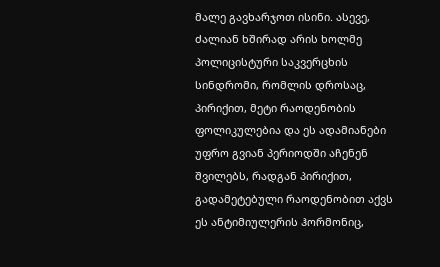მალე გავხარჯოთ ისინი. ასევე, ძალიან ხშირად არის ხოლმე პოლიცისტური საკვერცხის სინდრომი, რომლის დროსაც, პირიქით, მეტი რაოდენობის ფოლიკულებია და ეს ადამიანები უფრო გვიან პერიოდში აჩენენ შვილებს, რადგან პირიქით, გადამეტებული რაოდენობით აქვს ეს ანტიმიულერის ჰორმონიც,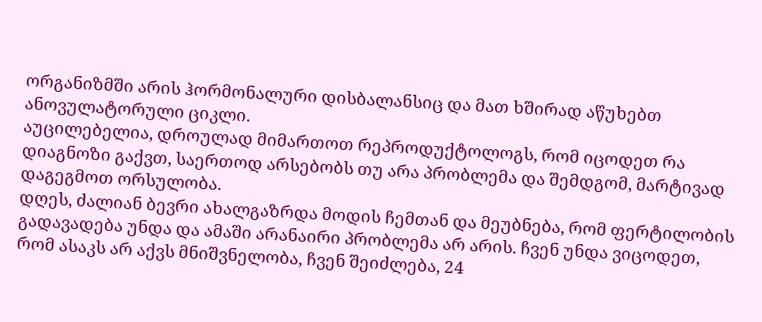ორგანიზმში არის ჰორმონალური დისბალანსიც და მათ ხშირად აწუხებთ ანოვულატორული ციკლი.
აუცილებელია, დროულად მიმართოთ რეპროდუქტოლოგს, რომ იცოდეთ რა დიაგნოზი გაქვთ, საერთოდ არსებობს თუ არა პრობლემა და შემდგომ, მარტივად დაგეგმოთ ორსულობა.
დღეს, ძალიან ბევრი ახალგაზრდა მოდის ჩემთან და მეუბნება, რომ ფერტილობის გადავადება უნდა და ამაში არანაირი პრობლემა არ არის. ჩვენ უნდა ვიცოდეთ, რომ ასაკს არ აქვს მნიშვნელობა, ჩვენ შეიძლება, 24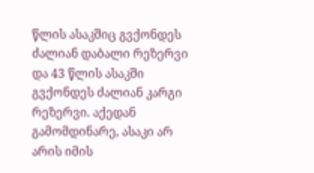წლის ასაკშიც გვქონდეს ძალიან დაბალი რეზერვი და 43 წლის ასაკში გვქონდეს ძალიან კარგი რეზერვი. აქედან გამომდინარე, ასაკი არ არის იმის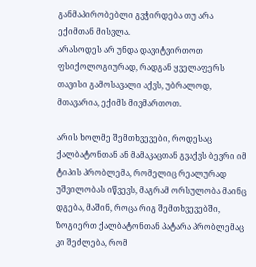განმაპირობებლი გვჭირდება თუ არა ექიმთან მისვლა.
არასოდეს არ უნდა დავიტვირთოთ ფსიქოლოგიურად, რადგან ყველაფერს თავისი გამოსავალი აქვს, უბრალოდ, მთავარია, ექიმს მივმართოთ.

არის ხოლმე შემთხვევები, როდესაც ქალბატონთან ან მამაკაცთან გვაქვს ბევრი იმ ტიპის პრობლემა, რომელიც რეალურად უშვილობას იწვევს, მაგრამ ორსულობა მაინც დგება, მაშინ, როცა რიგ შემთხვევებში, ზოგიერთ ქალბატონთან პატარა პრობლემაც კი შეძლება, რომ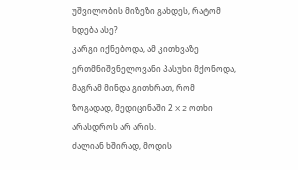უშვილობის მიზეზი გახდეს, რატომ ხდება ასე?
კარგი იქნებოდა, ამ კითხვაზე ერთმნიშვნელოვანი პასუხი მქონოდა, მაგრამ მინდა გითხრათ, რომ ზოგადად, მედიცინაში 2 X 2 ოთხი არასდროს არ არის.
ძალიან ხშირად, მოდის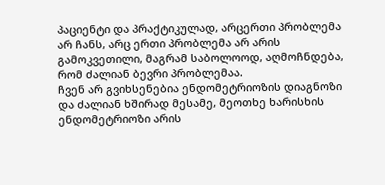პაციენტი და პრაქტიკულად, არცერთი პრობლემა არ ჩანს, არც ერთი პრობლემა არ არის გამოკვეთილი, მაგრამ საბოლოოდ, აღმოჩნდება, რომ ძალიან ბევრი პრობლემაა.
ჩვენ არ გვიხსენებია ენდომეტრიოზის დიაგნოზი და ძალიან ხშირად მესამე, მეოთხე ხარისხის ენდომეტრიოზი არის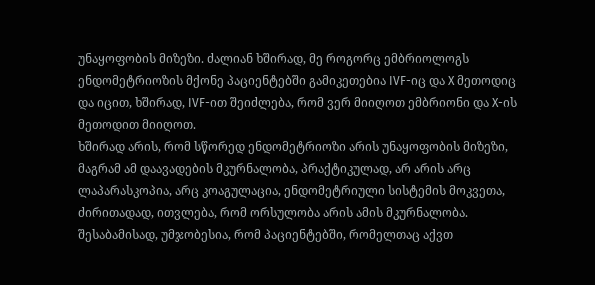უნაყოფობის მიზეზი. ძალიან ხშირად, მე როგორც ემბრიოლოგს ენდომეტრიოზის მქონე პაციენტებში გამიკეთებია IVF-იც და X მეთოდიც და იცით, ხშირად, IVF-ით შეიძლება, რომ ვერ მიიღოთ ემბრიონი და X-ის მეთოდით მიიღოთ.
ხშირად არის, რომ სწორედ ენდომეტრიოზი არის უნაყოფობის მიზეზი, მაგრამ ამ დაავადების მკურნალობა, პრაქტიკულად, არ არის არც ლაპარასკოპია, არც კოაგულაცია, ენდომეტრიული სისტემის მოკვეთა, ძირითადად, ითვლება, რომ ორსულობა არის ამის მკურნალობა. შესაბამისად, უმჯობესია, რომ პაციენტებში, რომელთაც აქვთ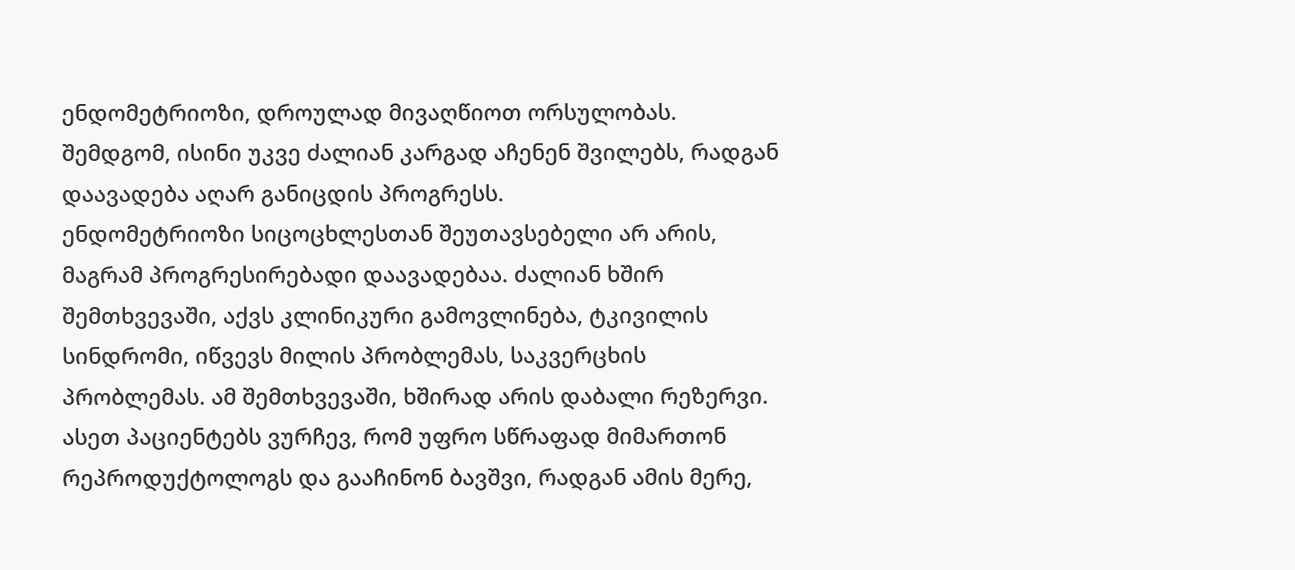ენდომეტრიოზი, დროულად მივაღწიოთ ორსულობას. შემდგომ, ისინი უკვე ძალიან კარგად აჩენენ შვილებს, რადგან დაავადება აღარ განიცდის პროგრესს.
ენდომეტრიოზი სიცოცხლესთან შეუთავსებელი არ არის, მაგრამ პროგრესირებადი დაავადებაა. ძალიან ხშირ შემთხვევაში, აქვს კლინიკური გამოვლინება, ტკივილის სინდრომი, იწვევს მილის პრობლემას, საკვერცხის პრობლემას. ამ შემთხვევაში, ხშირად არის დაბალი რეზერვი. ასეთ პაციენტებს ვურჩევ, რომ უფრო სწრაფად მიმართონ რეპროდუქტოლოგს და გააჩინონ ბავშვი, რადგან ამის მერე,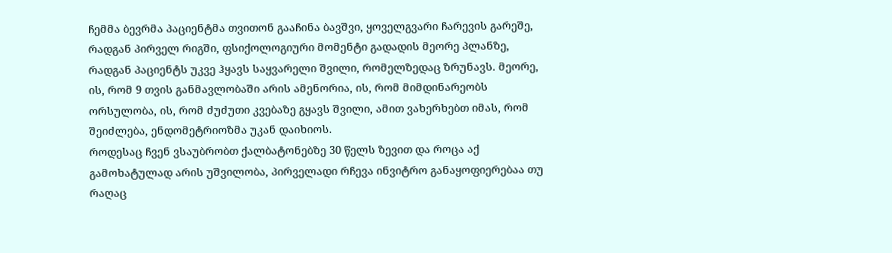ჩემმა ბევრმა პაციენტმა თვითონ გააჩინა ბავშვი, ყოველგვარი ჩარევის გარეშე, რადგან პირველ რიგში, ფსიქოლოგიური მომენტი გადადის მეორე პლანზე, რადგან პაციენტს უკვე ჰყავს საყვარელი შვილი, რომელზედაც ზრუნავს. მეორე, ის, რომ 9 თვის განმავლობაში არის ამენორია, ის, რომ მიმდინარეობს ორსულობა, ის, რომ ძუძუთი კვებაზე გყავს შვილი, ამით ვახერხებთ იმას, რომ შეიძლება, ენდომეტრიოზმა უკან დაიხიოს.
როდესაც ჩვენ ვსაუბრობთ ქალბატონებზე 30 წელს ზევით და როცა აქ გამოხატულად არის უშვილობა, პირველადი რჩევა ინვიტრო განაყოფიერებაა თუ რაღაც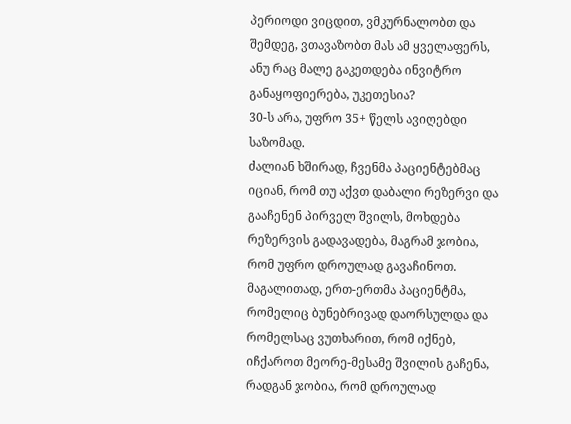პერიოდი ვიცდით, ვმკურნალობთ და შემდეგ, ვთავაზობთ მას ამ ყველაფერს, ანუ რაც მალე გაკეთდება ინვიტრო განაყოფიერება, უკეთესია?
30-ს არა, უფრო 35+ წელს ავიღებდი საზომად.
ძალიან ხშირად, ჩვენმა პაციენტებმაც იციან, რომ თუ აქვთ დაბალი რეზერვი და გააჩენენ პირველ შვილს, მოხდება რეზერვის გადავადება, მაგრამ ჯობია, რომ უფრო დროულად გავაჩინოთ. მაგალითად, ერთ-ერთმა პაციენტმა, რომელიც ბუნებრივად დაორსულდა და რომელსაც ვუთხარით, რომ იქნებ, იჩქაროთ მეორე-მესამე შვილის გაჩენა, რადგან ჯობია, რომ დროულად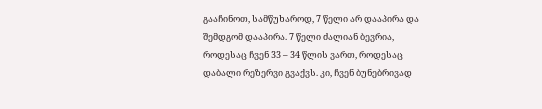გააჩინოთ, სამწუხაროდ, 7 წელი არ დააპირა და შემდგომ დააპირა. 7 წელი ძალიან ბევრია, როდესაც ჩვენ 33 – 34 წლის ვართ, როდესაც დაბალი რეზერვი გვაქვს. კი, ჩვენ ბუნებრივად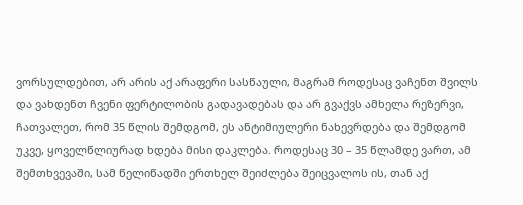ვორსულდებით, არ არის აქ არაფერი სასწაული, მაგრამ როდესაც ვაჩენთ შვილს და ვახდენთ ჩვენი ფერტილობის გადავადებას და არ გვაქვს ამხელა რეზერვი, ჩათვალეთ, რომ 35 წლის შემდგომ, ეს ანტიმიულერი ნახევრდება და შემდგომ უკვე, ყოველწლიურად ხდება მისი დაკლება. როდესაც 30 – 35 წლამდე ვართ, ამ შემთხვევაში, სამ წელიწადში ერთხელ შეიძლება შეიცვალოს ის, თან აქ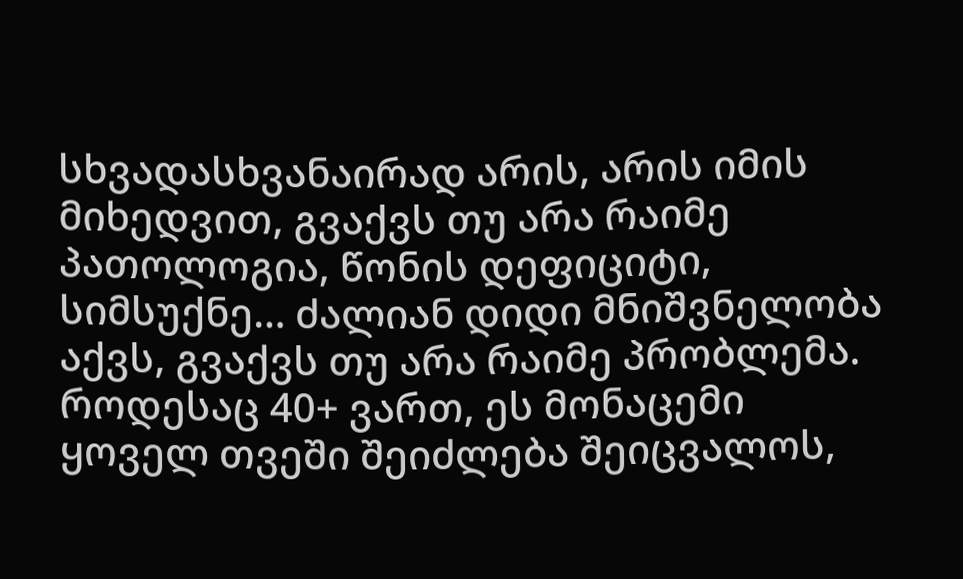სხვადასხვანაირად არის, არის იმის მიხედვით, გვაქვს თუ არა რაიმე პათოლოგია, წონის დეფიციტი, სიმსუქნე… ძალიან დიდი მნიშვნელობა აქვს, გვაქვს თუ არა რაიმე პრობლემა. როდესაც 40+ ვართ, ეს მონაცემი ყოველ თვეში შეიძლება შეიცვალოს,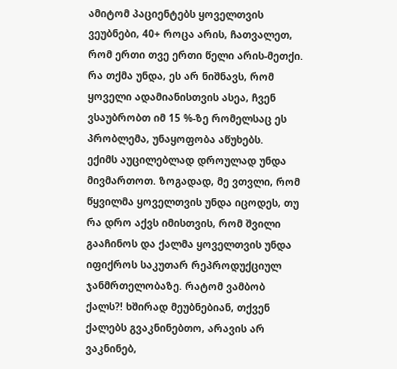ამიტომ პაციენტებს ყოველთვის ვეუბნები, 40+ როცა არის, ჩათვალეთ, რომ ერთი თვე ერთი წელი არის-მეთქი. რა თქმა უნდა, ეს არ ნიშნავს, რომ ყოველი ადამიანისთვის ასეა, ჩვენ ვსაუბრობთ იმ 15 %-ზე რომელსაც ეს პრობლემა, უნაყოფობა აწუხებს.
ექიმს აუცილებლად დროულად უნდა მივმართოთ. ზოგადად, მე ვთვლი, რომ წყვილმა ყოველთვის უნდა იცოდეს, თუ რა დრო აქვს იმისთვის, რომ შვილი გააჩინოს და ქალმა ყოველთვის უნდა იფიქროს საკუთარ რეპროდუქციულ ჯანმრთელობაზე. რატომ ვამბობ ქალს?! ხშირად მეუბნებიან, თქვენ ქალებს გვაკნინებთო, არავის არ ვაკნინებ,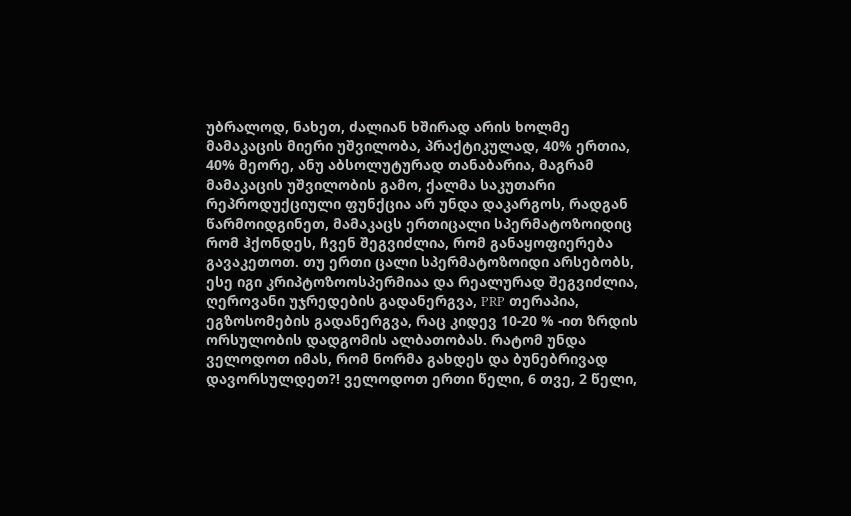უბრალოდ, ნახეთ, ძალიან ხშირად არის ხოლმე მამაკაცის მიერი უშვილობა, პრაქტიკულად, 40% ერთია, 40% მეორე, ანუ აბსოლუტურად თანაბარია, მაგრამ მამაკაცის უშვილობის გამო, ქალმა საკუთარი რეპროდუქციული ფუნქცია არ უნდა დაკარგოს, რადგან წარმოიდგინეთ, მამაკაცს ერთიცალი სპერმატოზოიდიც რომ ჰქონდეს, ჩვენ შეგვიძლია, რომ განაყოფიერება გავაკეთოთ. თუ ერთი ცალი სპერმატოზოიდი არსებობს, ესე იგი კრიპტოზოოსპერმიაა და რეალურად შეგვიძლია, ღეროვანი უჯრედების გადანერგვა, PRP თერაპია, ეგზოსომების გადანერგვა, რაც კიდევ 10-20 % -ით ზრდის ორსულობის დადგომის ალბათობას. რატომ უნდა ველოდოთ იმას, რომ ნორმა გახდეს და ბუნებრივად დავორსულდეთ?! ველოდოთ ერთი წელი, 6 თვე, 2 წელი,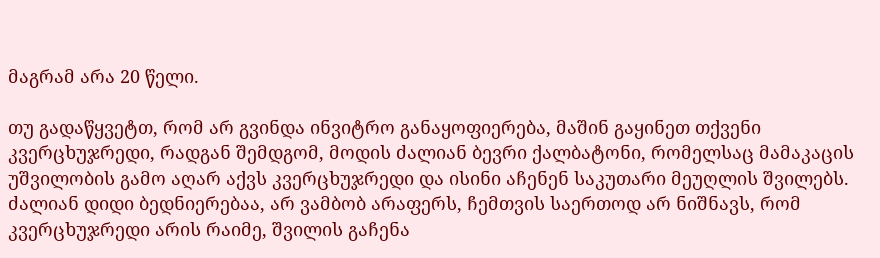მაგრამ არა 20 წელი.

თუ გადაწყვეტთ, რომ არ გვინდა ინვიტრო განაყოფიერება, მაშინ გაყინეთ თქვენი კვერცხუჯრედი, რადგან შემდგომ, მოდის ძალიან ბევრი ქალბატონი, რომელსაც მამაკაცის უშვილობის გამო აღარ აქვს კვერცხუჯრედი და ისინი აჩენენ საკუთარი მეუღლის შვილებს. ძალიან დიდი ბედნიერებაა, არ ვამბობ არაფერს, ჩემთვის საერთოდ არ ნიშნავს, რომ კვერცხუჯრედი არის რაიმე, შვილის გაჩენა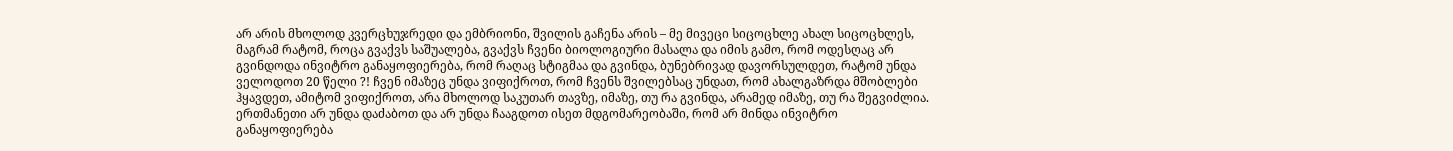არ არის მხოლოდ კვერცხუჯრედი და ემბრიონი, შვილის გაჩენა არის – მე მივეცი სიცოცხლე ახალ სიცოცხლეს, მაგრამ რატომ, როცა გვაქვს საშუალება, გვაქვს ჩვენი ბიოლოგიური მასალა და იმის გამო, რომ ოდესღაც არ გვინდოდა ინვიტრო განაყოფიერება, რომ რაღაც სტიგმაა და გვინდა, ბუნებრივად დავორსულდეთ, რატომ უნდა ველოდოთ 20 წელი ?! ჩვენ იმაზეც უნდა ვიფიქროთ, რომ ჩვენს შვილებსაც უნდათ, რომ ახალგაზრდა მშობლები ჰყავდეთ, ამიტომ ვიფიქროთ, არა მხოლოდ საკუთარ თავზე, იმაზე, თუ რა გვინდა, არამედ იმაზე, თუ რა შეგვიძლია. ერთმანეთი არ უნდა დაძაბოთ და არ უნდა ჩააგდოთ ისეთ მდგომარეობაში, რომ არ მინდა ინვიტრო განაყოფიერება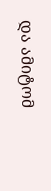და ამიტომ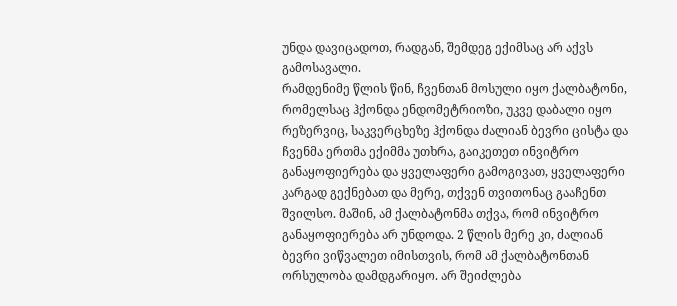უნდა დავიცადოთ, რადგან, შემდეგ ექიმსაც არ აქვს გამოსავალი.
რამდენიმე წლის წინ, ჩვენთან მოსული იყო ქალბატონი, რომელსაც ჰქონდა ენდომეტრიოზი, უკვე დაბალი იყო რეზერვიც, საკვერცხეზე ჰქონდა ძალიან ბევრი ცისტა და ჩვენმა ერთმა ექიმმა უთხრა, გაიკეთეთ ინვიტრო განაყოფიერება და ყველაფერი გამოგივათ, ყველაფერი კარგად გექნებათ და მერე, თქვენ თვითონაც გააჩენთ შვილსო. მაშინ, ამ ქალბატონმა თქვა, რომ ინვიტრო განაყოფიერება არ უნდოდა. 2 წლის მერე კი, ძალიან ბევრი ვიწვალეთ იმისთვის, რომ ამ ქალბატონთან ორსულობა დამდგარიყო. არ შეიძლება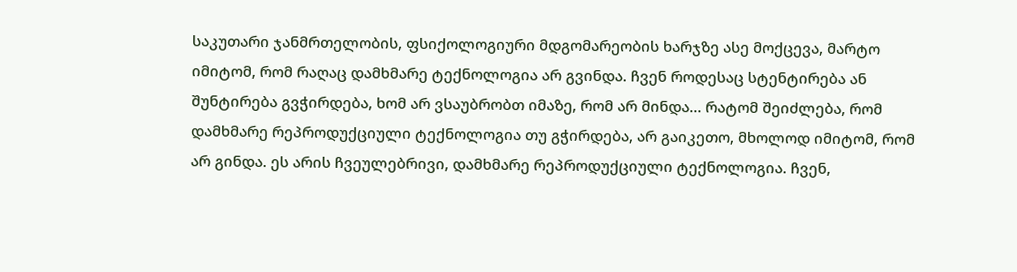საკუთარი ჯანმრთელობის, ფსიქოლოგიური მდგომარეობის ხარჯზე ასე მოქცევა, მარტო იმიტომ, რომ რაღაც დამხმარე ტექნოლოგია არ გვინდა. ჩვენ როდესაც სტენტირება ან შუნტირება გვჭირდება, ხომ არ ვსაუბრობთ იმაზე, რომ არ მინდა… რატომ შეიძლება, რომ დამხმარე რეპროდუქციული ტექნოლოგია თუ გჭირდება, არ გაიკეთო, მხოლოდ იმიტომ, რომ არ გინდა. ეს არის ჩვეულებრივი, დამხმარე რეპროდუქციული ტექნოლოგია. ჩვენ,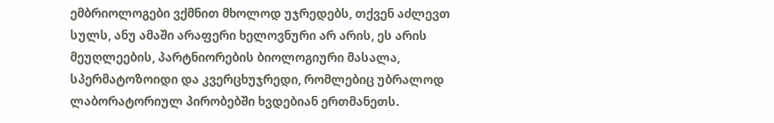ემბრიოლოგები ვქმნით მხოლოდ უჯრედებს, თქვენ აძლევთ სულს, ანუ ამაში არაფერი ხელოვნური არ არის, ეს არის მეუღლეების, პარტნიორების ბიოლოგიური მასალა, სპერმატოზოიდი და კვერცხუჯრედი, რომლებიც უბრალოდ ლაბორატორიულ პირობებში ხვდებიან ერთმანეთს.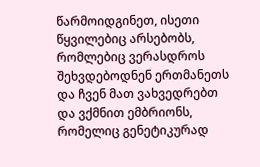წარმოიდგინეთ, ისეთი წყვილებიც არსებობს, რომლებიც ვერასდროს შეხვდებოდნენ ერთმანეთს და ჩვენ მათ ვახვედრებთ და ვქმნით ემბრიონს, რომელიც გენეტიკურად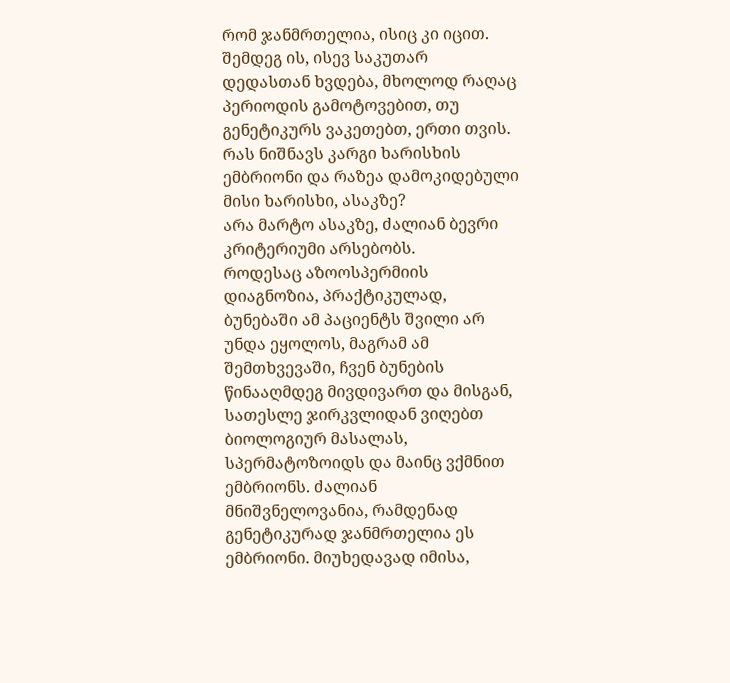რომ ჯანმრთელია, ისიც კი იცით. შემდეგ ის, ისევ საკუთარ დედასთან ხვდება, მხოლოდ რაღაც პერიოდის გამოტოვებით, თუ გენეტიკურს ვაკეთებთ, ერთი თვის.
რას ნიშნავს კარგი ხარისხის ემბრიონი და რაზეა დამოკიდებული მისი ხარისხი, ასაკზე?
არა მარტო ასაკზე, ძალიან ბევრი კრიტერიუმი არსებობს.
როდესაც აზოოსპერმიის დიაგნოზია, პრაქტიკულად, ბუნებაში ამ პაციენტს შვილი არ უნდა ეყოლოს, მაგრამ ამ შემთხვევაში, ჩვენ ბუნების წინააღმდეგ მივდივართ და მისგან, სათესლე ჯირკვლიდან ვიღებთ ბიოლოგიურ მასალას, სპერმატოზოიდს და მაინც ვქმნით ემბრიონს. ძალიან მნიშვნელოვანია, რამდენად გენეტიკურად ჯანმრთელია ეს ემბრიონი. მიუხედავად იმისა,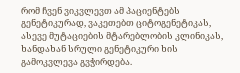რომ ჩვენ ვიკვლევთ ამ პაციენტებს გენეტიკურად, ვაკეთებთ ციტოგენეტიკას, ასევე მუტაციების მტარებლობის კლინიკას, ხანდახან სრული გენეტიკური ხის გამოკვლევა გვჭირდება.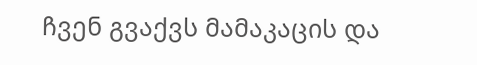ჩვენ გვაქვს მამაკაცის და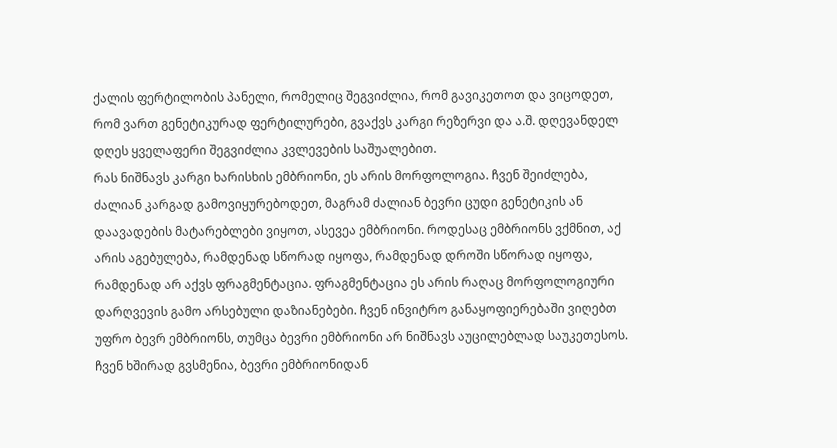ქალის ფერტილობის პანელი, რომელიც შეგვიძლია, რომ გავიკეთოთ და ვიცოდეთ, რომ ვართ გენეტიკურად ფერტილურები, გვაქვს კარგი რეზერვი და ა.შ. დღევანდელ დღეს ყველაფერი შეგვიძლია კვლევების საშუალებით.
რას ნიშნავს კარგი ხარისხის ემბრიონი, ეს არის მორფოლოგია. ჩვენ შეიძლება, ძალიან კარგად გამოვიყურებოდეთ, მაგრამ ძალიან ბევრი ცუდი გენეტიკის ან დაავადების მატარებლები ვიყოთ, ასევეა ემბრიონი. როდესაც ემბრიონს ვქმნით, აქ არის აგებულება, რამდენად სწორად იყოფა, რამდენად დროში სწორად იყოფა, რამდენად არ აქვს ფრაგმენტაცია. ფრაგმენტაცია ეს არის რაღაც მორფოლოგიური დარღვევის გამო არსებული დაზიანებები. ჩვენ ინვიტრო განაყოფიერებაში ვიღებთ უფრო ბევრ ემბრიონს, თუმცა ბევრი ემბრიონი არ ნიშნავს აუცილებლად საუკეთესოს. ჩვენ ხშირად გვსმენია, ბევრი ემბრიონიდან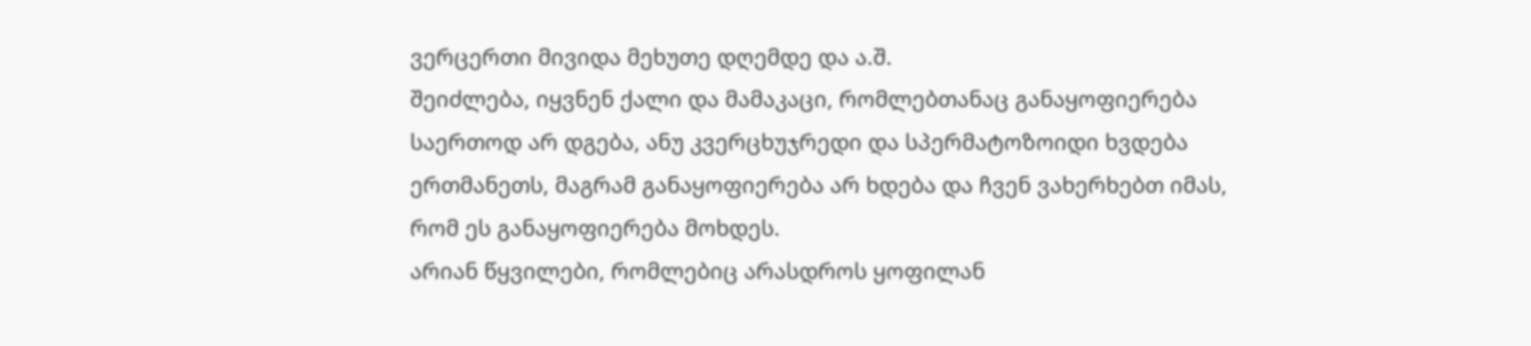ვერცერთი მივიდა მეხუთე დღემდე და ა.შ.
შეიძლება, იყვნენ ქალი და მამაკაცი, რომლებთანაც განაყოფიერება საერთოდ არ დგება, ანუ კვერცხუჯრედი და სპერმატოზოიდი ხვდება ერთმანეთს, მაგრამ განაყოფიერება არ ხდება და ჩვენ ვახერხებთ იმას, რომ ეს განაყოფიერება მოხდეს.
არიან წყვილები, რომლებიც არასდროს ყოფილან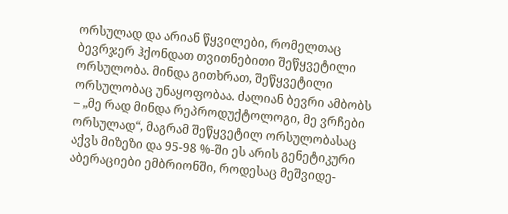ორსულად და არიან წყვილები, რომელთაც ბევრჯერ ჰქონდათ თვითნებითი შეწყვეტილი ორსულობა. მინდა გითხრათ, შეწყვეტილი ორსულობაც უნაყოფობაა. ძალიან ბევრი ამბობს – „მე რად მინდა რეპროდუქტოლოგი, მე ვრჩები ორსულად“, მაგრამ შეწყვეტილ ორსულობასაც აქვს მიზეზი და 95-98 %-ში ეს არის გენეტიკური აბერაციები ემბრიონში, როდესაც მეშვიდე-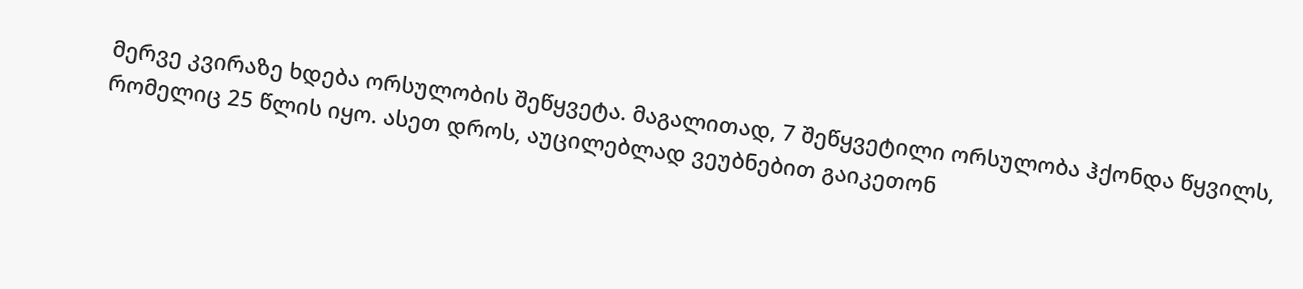მერვე კვირაზე ხდება ორსულობის შეწყვეტა. მაგალითად, 7 შეწყვეტილი ორსულობა ჰქონდა წყვილს, რომელიც 25 წლის იყო. ასეთ დროს, აუცილებლად ვეუბნებით გაიკეთონ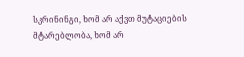სკრინინგი, ხომ არ აქვთ მუტაციების მტარებლობა, ხომ არ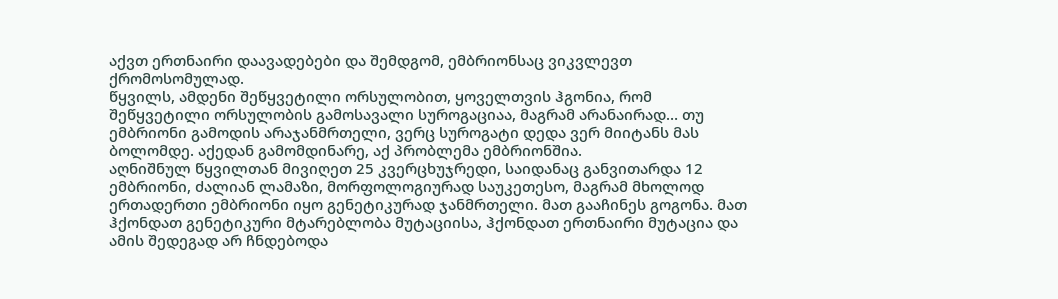აქვთ ერთნაირი დაავადებები და შემდგომ, ემბრიონსაც ვიკვლევთ ქრომოსომულად.
წყვილს, ამდენი შეწყვეტილი ორსულობით, ყოველთვის ჰგონია, რომ შეწყვეტილი ორსულობის გამოსავალი სუროგაციაა, მაგრამ არანაირად… თუ ემბრიონი გამოდის არაჯანმრთელი, ვერც სუროგატი დედა ვერ მიიტანს მას ბოლომდე. აქედან გამომდინარე, აქ პრობლემა ემბრიონშია.
აღნიშნულ წყვილთან მივიღეთ 25 კვერცხუჯრედი, საიდანაც განვითარდა 12 ემბრიონი, ძალიან ლამაზი, მორფოლოგიურად საუკეთესო, მაგრამ მხოლოდ ერთადერთი ემბრიონი იყო გენეტიკურად ჯანმრთელი. მათ გააჩინეს გოგონა. მათ ჰქონდათ გენეტიკური მტარებლობა მუტაციისა, ჰქონდათ ერთნაირი მუტაცია და ამის შედეგად არ ჩნდებოდა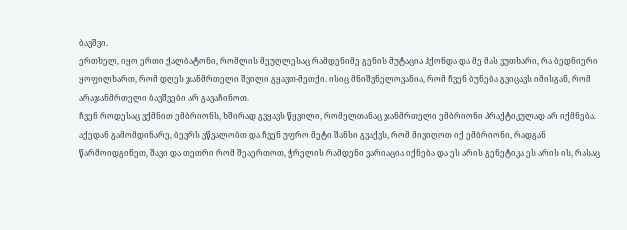ბავშვი.
ერთხელ, იყო ერთი ქალბატონი, რომლის მეუღლესაც რამდენიმე გენის მუტაცია ჰქონდა და მე მას ვუთხარი, რა ბედნიერი ყოფილხართ, რომ დღეს ჯანმრთელი შვილი გყავთ-მეთქი. ისიც მნიშვნელოვანია, რომ ჩვენ ბუნება გვიცავს იმისგან, რომ არაჯანმრთელი ბავშვები არ გავაჩინოთ.
ჩვენ როდესაც ვქმნით ემბრიონს, ხშირად გვყავს წყვილი, რომელთანაც ჯანმრთელი ემბრიონი პრაქტიკულად არ იქმნება. აქედან გამომდინარე, ბევრს ვწვალობთ და ჩვენ უფრო მეტი შანსი გვაქვს, რომ მივიღოთ იქ ემბრიონი, რადგან წარმოიდგინეთ, შავი და თეთრი რომ შეაერთოთ, ჭრელის რამდენი ვარიაცია იქნება და ეს არის გენეტიკა ეს არის ის, რასაც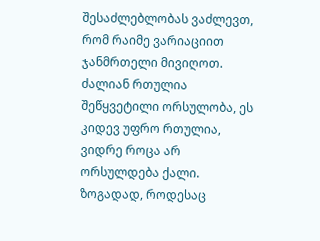შესაძლებლობას ვაძლევთ, რომ რაიმე ვარიაციით ჯანმრთელი მივიღოთ.
ძალიან რთულია შეწყვეტილი ორსულობა, ეს კიდევ უფრო რთულია, ვიდრე როცა არ ორსულდება ქალი.
ზოგადად, როდესაც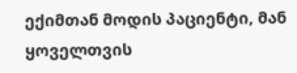ექიმთან მოდის პაციენტი, მან ყოველთვის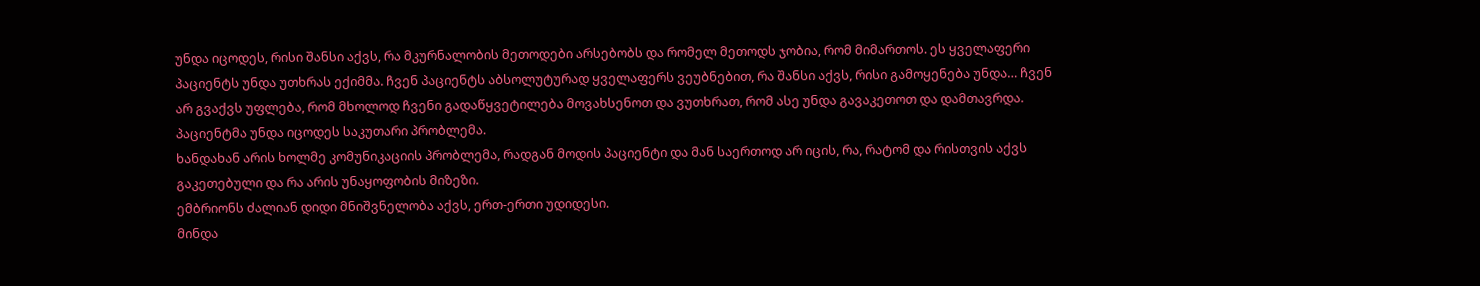უნდა იცოდეს, რისი შანსი აქვს, რა მკურნალობის მეთოდები არსებობს და რომელ მეთოდს ჯობია, რომ მიმართოს. ეს ყველაფერი პაციენტს უნდა უთხრას ექიმმა. ჩვენ პაციენტს აბსოლუტურად ყველაფერს ვეუბნებით, რა შანსი აქვს, რისი გამოყენება უნდა… ჩვენ არ გვაქვს უფლება, რომ მხოლოდ ჩვენი გადაწყვეტილება მოვახსენოთ და ვუთხრათ, რომ ასე უნდა გავაკეთოთ და დამთავრდა. პაციენტმა უნდა იცოდეს საკუთარი პრობლემა.
ხანდახან არის ხოლმე კომუნიკაციის პრობლემა, რადგან მოდის პაციენტი და მან საერთოდ არ იცის, რა, რატომ და რისთვის აქვს გაკეთებული და რა არის უნაყოფობის მიზეზი.
ემბრიონს ძალიან დიდი მნიშვნელობა აქვს, ერთ-ერთი უდიდესი.
მინდა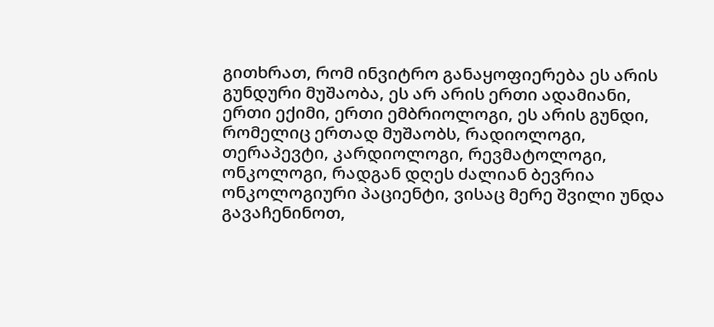გითხრათ, რომ ინვიტრო განაყოფიერება ეს არის გუნდური მუშაობა, ეს არ არის ერთი ადამიანი, ერთი ექიმი, ერთი ემბრიოლოგი, ეს არის გუნდი, რომელიც ერთად მუშაობს, რადიოლოგი, თერაპევტი, კარდიოლოგი, რევმატოლოგი, ონკოლოგი, რადგან დღეს ძალიან ბევრია ონკოლოგიური პაციენტი, ვისაც მერე შვილი უნდა გავაჩენინოთ,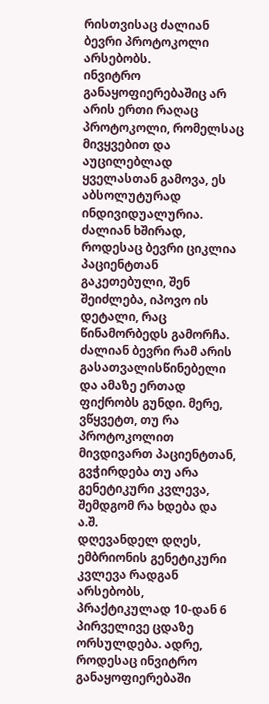რისთვისაც ძალიან ბევრი პროტოკოლი არსებობს.
ინვიტრო განაყოფიერებაშიც არ არის ერთი რაღაც პროტოკოლი, რომელსაც მივყვებით და აუცილებლად ყველასთან გამოვა, ეს აბსოლუტურად ინდივიდუალურია. ძალიან ხშირად, როდესაც ბევრი ციკლია პაციენტთან გაკეთებული, შენ შეიძლება, იპოვო ის დეტალი, რაც წინამორბედს გამორჩა. ძალიან ბევრი რამ არის გასათვალისწინებელი და ამაზე ერთად ფიქრობს გუნდი. მერე, ვწყვეტთ, თუ რა პროტოკოლით მივდივართ პაციენტთან, გვჭირდება თუ არა გენეტიკური კვლევა, შემდგომ რა ხდება და ა.შ.
დღევანდელ დღეს, ემბრიონის გენეტიკური კვლევა რადგან არსებობს, პრაქტიკულად 10-დან 6 პირველივე ცდაზე ორსულდება. ადრე, როდესაც ინვიტრო განაყოფიერებაში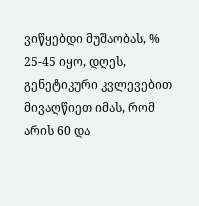ვიწყებდი მუშაობას, % 25-45 იყო, დღეს, გენეტიკური კვლევებით მივაღწიეთ იმას, რომ არის 60 და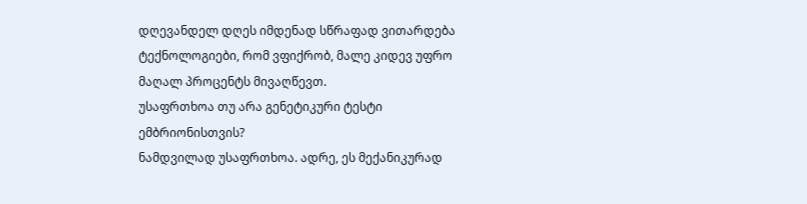დღევანდელ დღეს იმდენად სწრაფად ვითარდება ტექნოლოგიები, რომ ვფიქრობ, მალე კიდევ უფრო მაღალ პროცენტს მივაღწევთ.
უსაფრთხოა თუ არა გენეტიკური ტესტი ემბრიონისთვის?
ნამდვილად უსაფრთხოა. ადრე, ეს მექანიკურად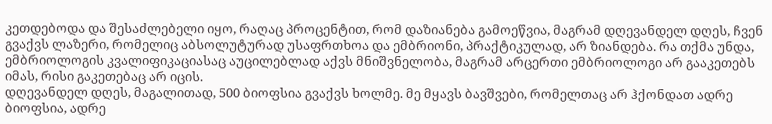კეთდებოდა და შესაძლებელი იყო, რაღაც პროცენტით, რომ დაზიანება გამოეწვია, მაგრამ დღევანდელ დღეს, ჩვენ გვაქვს ლაზერი, რომელიც აბსოლუტურად უსაფრთხოა და ემბრიონი, პრაქტიკულად, არ ზიანდება. რა თქმა უნდა, ემბრიოლოგის კვალიფიკაციასაც აუცილებლად აქვს მნიშვნელობა, მაგრამ არცერთი ემბრიოლოგი არ გააკეთებს იმას, რისი გაკეთებაც არ იცის.
დღევანდელ დღეს, მაგალითად, 500 ბიოფსია გვაქვს ხოლმე. მე მყავს ბავშვები, რომელთაც არ ჰქონდათ ადრე ბიოფსია, ადრე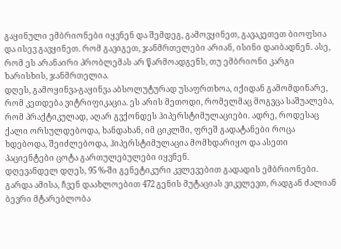გაყინული ემბრიონები იყვნენ და შემდეგ, გამოვყინეთ, გავაკეთეთ ბიოფსია და ისევ გავყინეთ. რომ გავიგეთ, ჯანმრთელები არიან, ისინი დაიბადნენ. ასე, რომ ეს არანაირი პრობლემას არ წარმოადგენს, თუ ემბრიონი კარგი ხარისხის, ჯანმრთელია.
დღეს, გამოყინვა-გაყინვა აბსოლუტურად უსაფრთხოა, იქიდან გამომდინარე, რომ კეთდება ვიტრიფიკაცია. ეს არის მეთოდი, რომელმაც მოგვცა საშუალება, რომ პრაქტიკულად, აღარ გვქონდეს ჰიპერსტიმულაციები. ადრე, როდესაც ქალი ორსულდებოდა, ხანდახან, იმ ციკლში, ფრეშ გადატანები როცა ხდებოდა, შეიძლებოდა, ჰიპერსტიმულაცია მომხდარიყო და ასეთი პაციენტები ცოტა გართულებულები იყვნენ.
დღევანდელ დღეს, 95 %-ში გენეტიკური კვლევებით გადადის ემბრიონები. გარდა ამისა, ჩვენ დაახლოებით 472 გენის მუტაციას ვიკვლევთ, რადგან ძალიან ბევრი მტარებლობა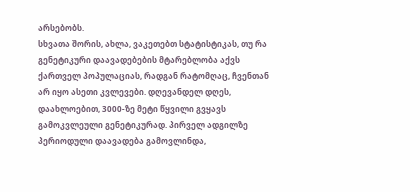არსებობს.
სხვათა შორის, ახლა, ვაკეთებთ სტატისტიკას, თუ რა გენეტიკური დაავადებების მტარებლობა აქვს ქართველ პოპულაციას, რადგან რატომღაც, ჩვენთან არ იყო ასეთი კვლევები. დღევანდელ დღეს, დაახლოებით, 3000-ზე მეტი წყვილი გვყავს გამოკვლეული გენეტიკურად. პირველ ადგილზე პერიოდული დაავადება გამოვლინდა,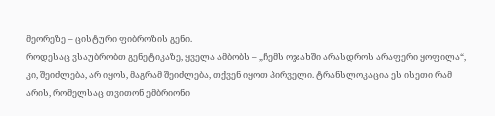მეორეზე – ცისტური ფიბროზის გენი.
როდესაც ვსაუბრობთ გენეტიკაზე, ყველა ამბობს – „ჩემს ოჯახში არასდროს არაფერი ყოფილა“, კი, შეიძლება, არ იყოს, მაგრამ შეიძლება, თქვენ იყოთ პირველი. ტრანსლოკაცია ეს ისეთი რამ არის, რომელსაც თვითონ ემბრიონი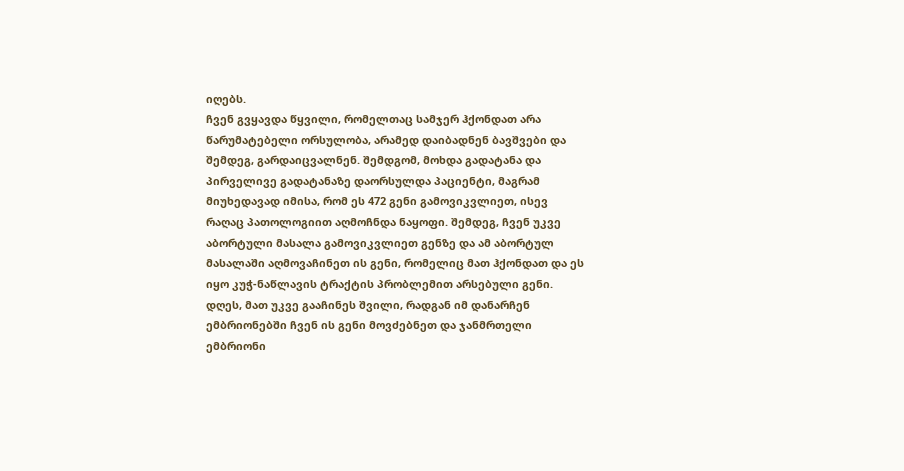იღებს.
ჩვენ გვყავდა წყვილი, რომელთაც სამჯერ ჰქონდათ არა წარუმატებელი ორსულობა, არამედ დაიბადნენ ბავშვები და შემდეგ, გარდაიცვალნენ. შემდგომ, მოხდა გადატანა და პირველივე გადატანაზე დაორსულდა პაციენტი, მაგრამ მიუხედავად იმისა, რომ ეს 472 გენი გამოვიკვლიეთ, ისევ რაღაც პათოლოგიით აღმოჩნდა ნაყოფი. შემდეგ, ჩვენ უკვე აბორტული მასალა გამოვიკვლიეთ გენზე და ამ აბორტულ მასალაში აღმოვაჩინეთ ის გენი, რომელიც მათ ჰქონდათ და ეს იყო კუჭ-ნაწლავის ტრაქტის პრობლემით არსებული გენი. დღეს, მათ უკვე გააჩინეს შვილი, რადგან იმ დანარჩენ ემბრიონებში ჩვენ ის გენი მოვძებნეთ და ჯანმრთელი ემბრიონი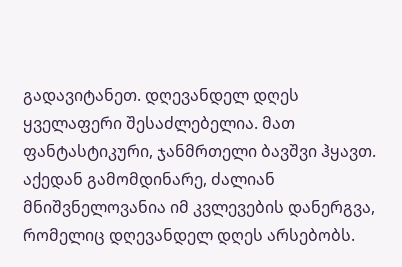გადავიტანეთ. დღევანდელ დღეს ყველაფერი შესაძლებელია. მათ ფანტასტიკური, ჯანმრთელი ბავშვი ჰყავთ. აქედან გამომდინარე, ძალიან მნიშვნელოვანია იმ კვლევების დანერგვა, რომელიც დღევანდელ დღეს არსებობს.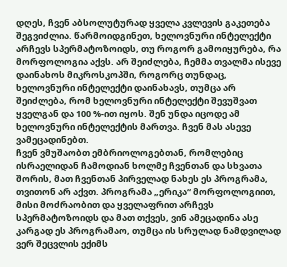დღეს, ჩვენ აბსოლუტურად ყველა კვლევის გაკეთება შეგვიძლია. წარმოიდგინეთ, ხელოვნური ინტელექტი არჩევს სპერმატოზოიდს, თუ როგორ გამოიყურება, რა მორფოლოგია აქვს. არ შეიძლება, ჩემმა თვალმა ისევე დაინახოს მიკროსკოპში, როგორც თუნდაც, ხელოვნური ინტელექტი დაინახავს, თუმცა არ შეიძლება, რომ ხელოვნური ინტელექტი შევუშვათ ყველგან და 100 %-ით იყოს. შენ უნდა იცოდე ამ ხელოვნური ინტელექტის მართვა. ჩვენ მას ასევე ვამეცადინებთ.
ჩვენ ვმუშაობთ ემბრიოლოგებთან, რომლებიც ისრაელიდან ჩამოდიან ხოლმე ჩვენთან და სხვათა შორის, მათ ჩვენთან პირველად ნახეს ეს პროგრამა, თვითონ არ აქვთ. პროგრამა „ერიკა“ მორფოლოგიით, მისი მოძრაობით და ყველაფრით არჩევს სპერმატოზოიდს და მათ თქვეს, ვინ ამეცადინა ასე კარგად ეს პროგრამაო, თუმცა ის სრულად ნამდვილად ვერ შეცვლის ექიმს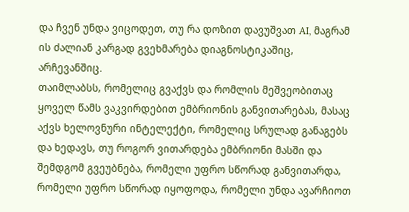და ჩვენ უნდა ვიცოდეთ, თუ რა დოზით დავუშვათ AI, მაგრამ ის ძალიან კარგად გვეხმარება დიაგნოსტიკაშიც, არჩევანშიც.
თაიმლაბსს, რომელიც გვაქვს და რომლის მეშვეობითაც ყოველ წამს ვაკვირდებით ემბრიონის განვითარებას, მასაც აქვს ხელოვნური ინტელექტი, რომელიც სრულად განაგებს და ხედავს, თუ როგორ ვითარდება ემბრიონი მასში და შემდგომ გვეუბნება, რომელი უფრო სწორად განვითარდა, რომელი უფრო სწორად იყოფოდა, რომელი უნდა ავარჩიოთ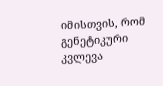იმისთვის, რომ გენეტიკური კვლევა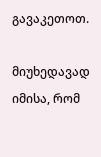გავაკეთოთ.

მიუხედავად იმისა, რომ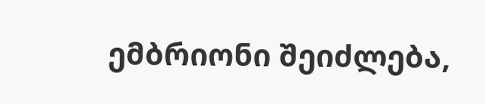ემბრიონი შეიძლება,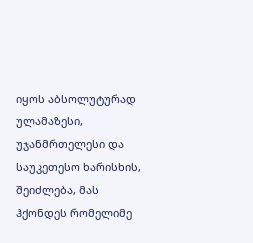იყოს აბსოლუტურად ულამაზესი, უჯანმრთელესი და საუკეთესო ხარისხის, შეიძლება, მას ჰქონდეს რომელიმე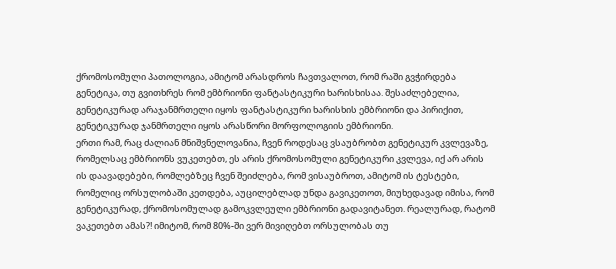ქრომოსომული პათოლოგია, ამიტომ არასდროს ჩავთვალოთ, რომ რაში გვჭირდება გენეტიკა, თუ გვითხრეს რომ ემბრიონი ფანტასტიკური ხარისხისაა. შესაძლებელია, გენეტიკურად არაჯანმრთელი იყოს ფანტასტიკური ხარისხის ემბრიონი და პირიქით, გენეტიკურად ჯანმრთელი იყოს არასწორი მორფოლოგიის ემბრიონი.
ერთი რამ, რაც ძალიან მნიშვნელოვანია, ჩვენ როდესაც ვსაუბრობთ გენეტიკურ კვლევაზე, რომელსაც ემბრიონს ვუკეთებთ, ეს არის ქრომოსომული გენეტიკური კვლევა, იქ არ არის ის დაავადებები, რომლებზეც ჩვენ შეიძლება, რომ ვისაუბროთ, ამიტომ ის ტესტები, რომელიც ორსულობაში კეთდება, აუცილებლად უნდა გავიკეთოთ, მიუხედავად იმისა, რომ გენეტიკურად, ქრომოსომულად გამოკვლეული ემბრიონი გადავიტანეთ. რეალურად, რატომ ვაკეთებთ ამას?! იმიტომ, რომ 80%-ში ვერ მივიღებთ ორსულობას თუ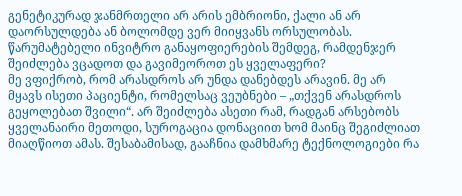გენეტიკურად ჯანმრთელი არ არის ემბრიონი, ქალი ან არ დაორსულდება ან ბოლომდე ვერ მიიყვანს ორსულობას.
წარუმატებელი ინვიტრო განაყოფიერების შემდეგ, რამდენჯერ შეიძლება ვცადოთ და გავიმეოროთ ეს ყველაფერი?
მე ვფიქრობ, რომ არასდროს არ უნდა დანებდეს არავინ. მე არ მყავს ისეთი პაციენტი, რომელსაც ვეუბნები – „თქვენ არასდროს გეყოლებათ შვილი“. არ შეიძლება ასეთი რამ, რადგან არსებობს ყველანაირი მეთოდი, სუროგაცია დონაციით ხომ მაინც შეგიძლიათ მიაღწიოთ ამას. შესაბამისად, გააჩნია დამხმარე ტექნოლოგიები რა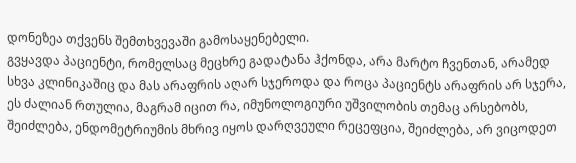დონეზეა თქვენს შემთხვევაში გამოსაყენებელი.
გვყავდა პაციენტი, რომელსაც მეცხრე გადატანა ჰქონდა, არა მარტო ჩვენთან, არამედ სხვა კლინიკაშიც და მას არაფრის აღარ სჯეროდა და როცა პაციენტს არაფრის არ სჯერა, ეს ძალიან რთულია, მაგრამ იცით რა, იმუნოლოგიური უშვილობის თემაც არსებობს, შეიძლება, ენდომეტრიუმის მხრივ იყოს დარღვეული რეცეფცია, შეიძლება, არ ვიცოდეთ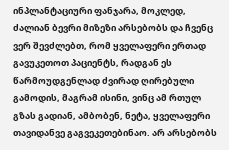ინპლანტაციური ფანჯარა, მოკლედ, ძალიან ბევრი მიზეზი არსებობს და ჩვენც ვერ შევძლებთ, რომ ყველაფერი ერთად გავუკეთოთ პაციენტს, რადგან ეს წარმოუდგენლად ძვირად ღირებული გამოდის, მაგრამ ისინი, ვინც ამ რთულ გზას გადიან, ამბობენ, ნეტა, ყველაფერი თავიდანვე გაგვეკეთებინაო. არ არსებობს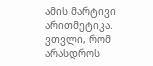ამის მარტივი არითმეტიკა.
ვთვლი, რომ არასდროს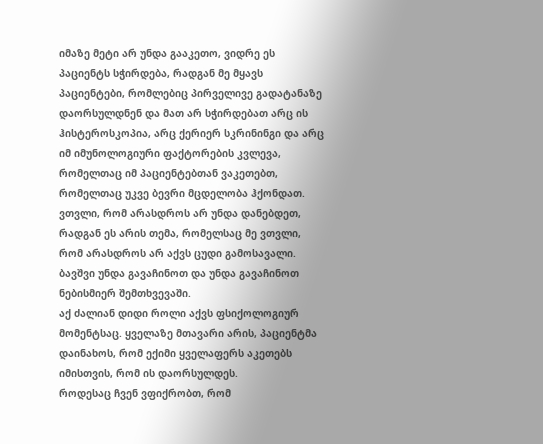იმაზე მეტი არ უნდა გააკეთო, ვიდრე ეს პაციენტს სჭირდება, რადგან მე მყავს პაციენტები, რომლებიც პირველივე გადატანაზე დაორსულდნენ და მათ არ სჭირდებათ არც ის ჰისტეროსკოპია, არც ქერიერ სკრინინგი და არც იმ იმუნოლოგიური ფაქტორების კვლევა, რომელთაც იმ პაციენტებთან ვაკეთებთ, რომელთაც უკვე ბევრი მცდელობა ჰქონდათ.
ვთვლი, რომ არასდროს არ უნდა დანებდეთ, რადგან ეს არის თემა, რომელსაც მე ვთვლი, რომ არასდროს არ აქვს ცუდი გამოსავალი. ბავშვი უნდა გავაჩინოთ და უნდა გავაჩინოთ ნებისმიერ შემთხვევაში.
აქ ძალიან დიდი როლი აქვს ფსიქოლოგიურ მომენტსაც. ყველაზე მთავარი არის, პაციენტმა დაინახოს, რომ ექიმი ყველაფერს აკეთებს იმისთვის, რომ ის დაორსულდეს.
როდესაც ჩვენ ვფიქრობთ, რომ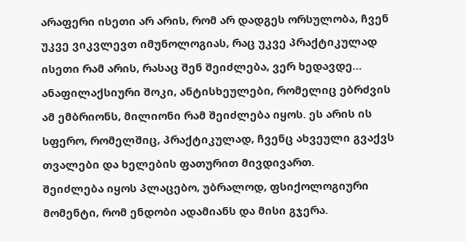არაფერი ისეთი არ არის, რომ არ დადგეს ორსულობა, ჩვენ უკვე ვიკვლევთ იმუნოლოგიას, რაც უკვე პრაქტიკულად ისეთი რამ არის, რასაც შენ შეიძლება, ვერ ხედავდე… ანაფილაქსიური შოკი, ანტისხეულები, რომელიც ებრძვის ამ ემბრიონს, მილიონი რამ შეიძლება იყოს. ეს არის ის სფერო, რომელშიც, პრაქტიკულად, ჩვენც ახვეული გვაქვს თვალები და ხელების ფათურით მივდივართ.
შეიძლება იყოს პლაცებო, უბრალოდ, ფსიქოლოგიური მომენტი, რომ ენდობი ადამიანს და მისი გჯერა.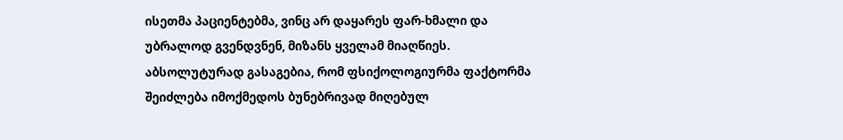ისეთმა პაციენტებმა, ვინც არ დაყარეს ფარ-ხმალი და უბრალოდ გვენდვნენ, მიზანს ყველამ მიაღწიეს.
აბსოლუტურად გასაგებია, რომ ფსიქოლოგიურმა ფაქტორმა შეიძლება იმოქმედოს ბუნებრივად მიღებულ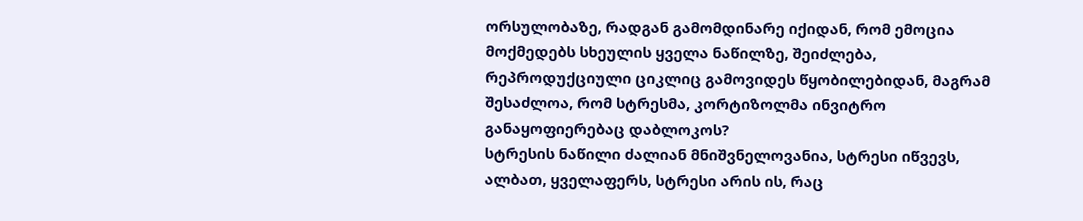ორსულობაზე, რადგან გამომდინარე იქიდან, რომ ემოცია მოქმედებს სხეულის ყველა ნაწილზე, შეიძლება, რეპროდუქციული ციკლიც გამოვიდეს წყობილებიდან, მაგრამ შესაძლოა, რომ სტრესმა, კორტიზოლმა ინვიტრო განაყოფიერებაც დაბლოკოს?
სტრესის ნაწილი ძალიან მნიშვნელოვანია, სტრესი იწვევს, ალბათ, ყველაფერს, სტრესი არის ის, რაც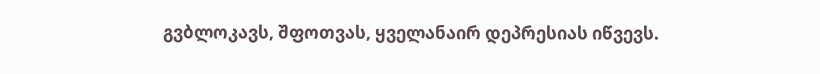გვბლოკავს, შფოთვას, ყველანაირ დეპრესიას იწვევს.